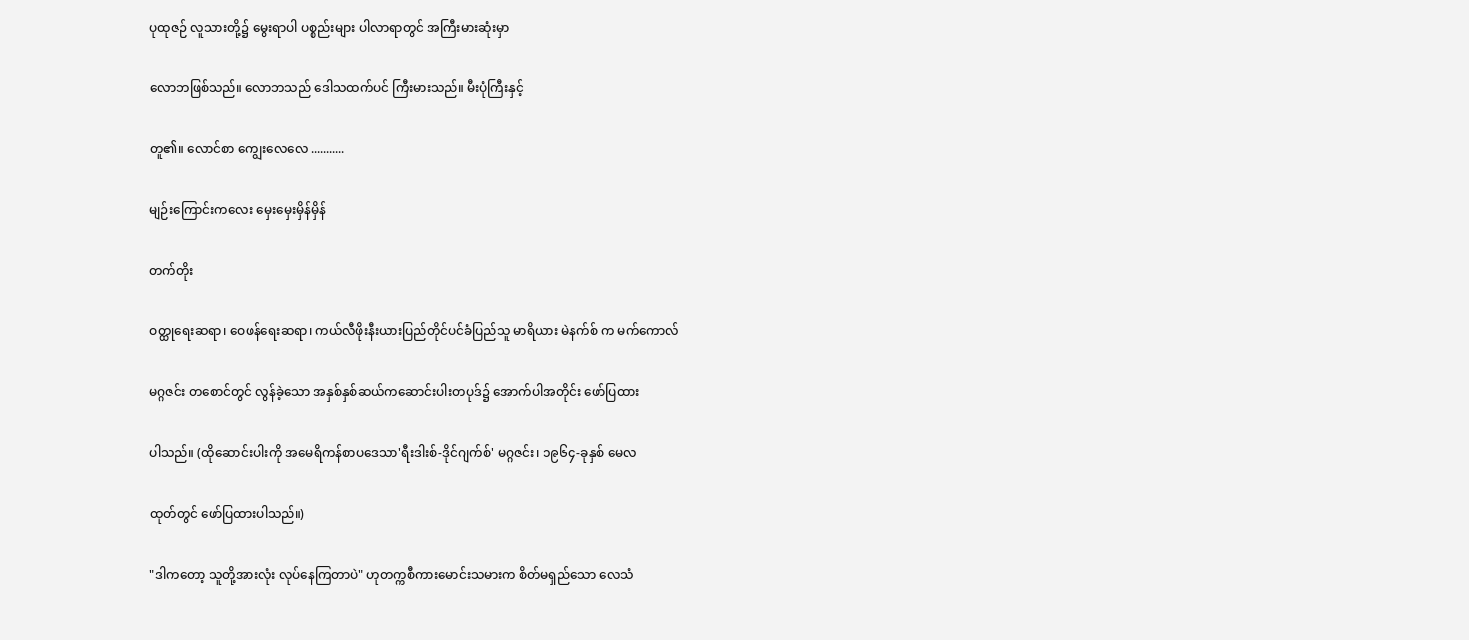ပုထုဇဉ် လူသားတို့၌ မွေးရာပါ ပစ္စည်းများ ပါလာရာတွင် အကြီးမားဆုံးမှာ

လောဘဖြစ်သည်။ လောဘသည် ဒေါသထက်ပင် ကြီးမားသည်။ မီးပုံကြီးနှင့်

တူ၏။ လောင်စာ ကျွေးလေလေ ...........

မျဉ်းကြောင်းကလေး မှေးမှေးမှိန်မှိန်

တက်တိုး

ဝတ္ထုရေးဆရာ၊ ဝေဖန်ရေးဆရာ၊ ကယ်လီဖိုးနီးယားပြည်တိုင်ပင်ခံပြည်သူ မာရိယား မဲနက်စ် က မက်ကောလ်

မဂ္ဂဇင်း တစောင်တွင် လွန်ခဲ့သော အနှစ်နှစ်ဆယ်ကဆောင်းပါးတပုဒ်၌ အောက်ပါအတိုင်း ဖော်ပြထား

ပါသည်။ (ထိုဆောင်းပါးကို အမေရိကန်စာပဒေသာ'ရီးဒါးစ်-ဒိုင်ဂျက်စ်' မဂ္ဂဇင်း၊ ၁၉၆၄-ခုနှစ် မေလ

ထုတ်တွင် ဖော်ပြထားပါသည်။)

"ဒါကတော့ သူတို့အားလုံး လုပ်နေကြတာပဲ" ဟုတက္ကစီကားမောင်းသမားက စိတ်မရှည်သော လေသံ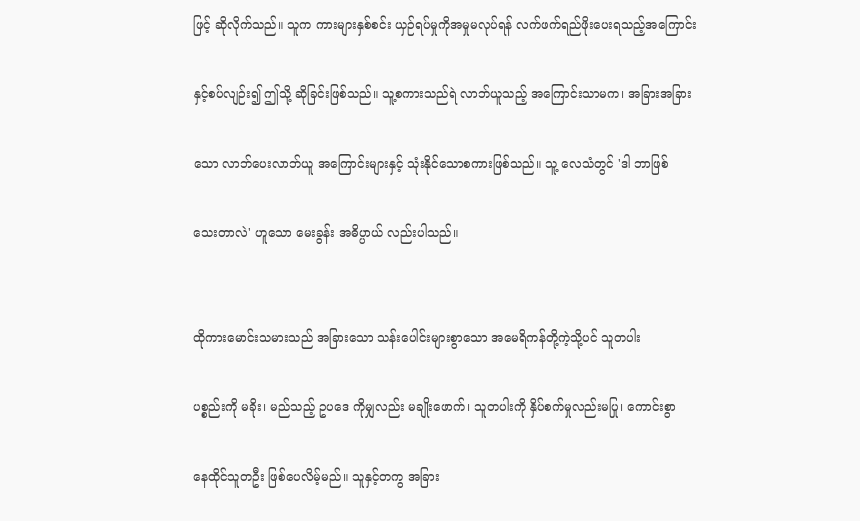ဖြင့် ဆိုလိုက်သည်။ သူက ကားများနှစ်စင်း ယှဉ်ရပ်မှုကိုအမှုမလုပ်ရန် လက်ဖက်ရည်ဖိုးပေးရသည့်အကြောင်း

နှင့်စပ်လျဉ်း၍ ဤသို့ ဆိုခြင်းဖြစ်သည်။ သူ့စကားသည်ရဲ လာဘ်ယူသည့် အကြောင်းသာမက၊ အခြားအခြား

သော လာဘ်ပေးလာဘ်ယူ အကြောင်းများနှင့် သုံးနိုင်သောစကားဖြစ်သည်။ သူ့ လေသံတွင် 'ဒါ ဘာဖြစ်

သေးတာလဲ' ဟူသော မေးခွန်း အဓိပ္ပာယ် လည်းပါသည်။


ထိုကားမောင်းသမားသည် အခြားသော သန်းပေါင်းများစွာသော အမေရိကန်တို့ကဲ့သို့ပင် သူတပါး

ပစ္စည်းကို မခိုး၊ မည်သည့် ဥပဒေ ကိုမျှလည်း မချိုးဖောက်၊ သူတပါးကို နှိပ်စက်မှုလည်းမပြု၊ ကောင်းစွာ

နေထိုင်သူတဦး ဖြစ်ပေလိမ့်မည်။ သူနှင့်တကွ အခြား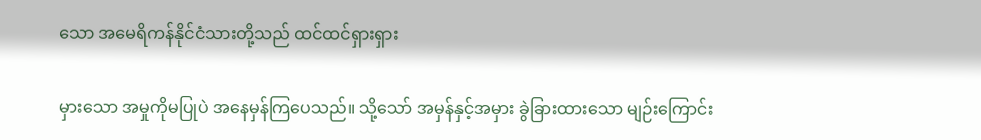သော အမေရိကန်နိုင်ငံသားတို့သည် ထင်ထင်ရှားရှား

မှားသော အမှုကိုမပြုပဲ အနေမှန်ကြပေသည်။ သို့သော် အမှန်နှင့်အမှား ခွဲခြားထားသော မျဉ်းကြောင်း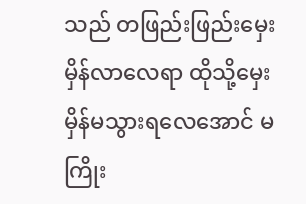သည် တဖြည်းဖြည်းမှေးမှိန်လာလေရာ ထိုသို့မှေးမှိန်မသွားရလေအောင် မကြိုး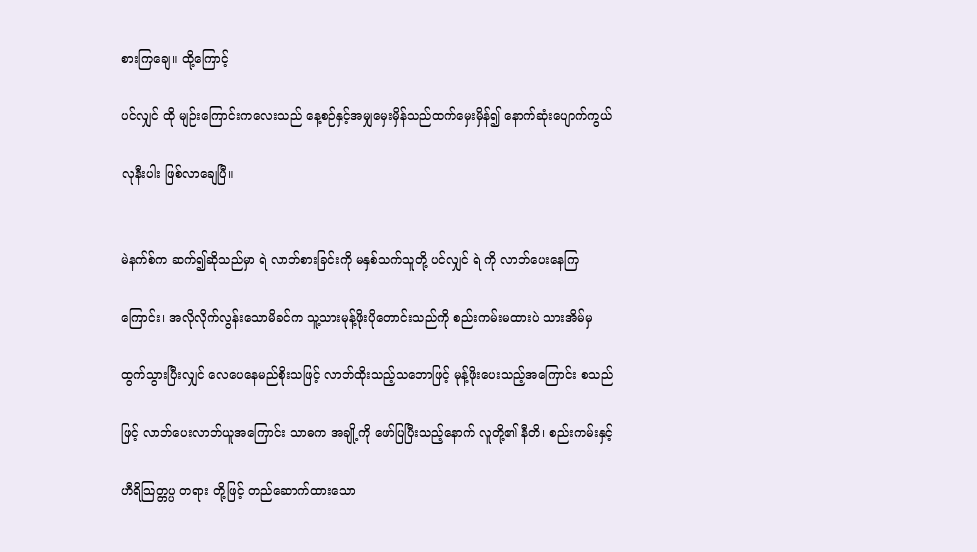စားကြချေ။ ထို့ကြောင့်

ပင်လျှင် ထို မျဉ်းကြောင်းကလေးသည် နေ့စဉ်နှင့်အမျှမှေးမှိန်သည်ထက်မှေးမှိန်၍ နောက်ဆုံးပျောက်ကွယ်

လုနီးပါး ဖြစ်လာချေပြီ။


မဲနက်စ်က ဆက်၍ဆိုသည်မှာ ရဲ လာဘ်စားခြင်းကို မနှစ်သက်သူတို့ ပင်လျှင် ရဲ ကို လာဘ်ပေးနေကြ

ကြောင်း၊ အလိုလိုက်လွန်းသောမိခင်က သူ့သားမုန့်ဖိုးပိုတောင်းသည်ကို စည်းကမ်းမထားပဲ သားအိမ်မှ

ထွက်သွားပြီးလျှင် လေပေနေမည်စိုးသဖြင့် လာဘ်ထိုးသည့်သဘောဖြင့် မုန့်ဖိုးပေးသည့်အကြောင်း စသည်

ဖြင့် လာဘ်ပေးလာဘ်ယူအကြောင်း သာဓက အချို့ကို ဖော်ပြပြီးသည့်နောက် လူတို့၏ နီတိ၊ စည်းကမ်းနှင့်

ဟီရိသြတ္တပ္ပ တရား တို့ဖြင့် တည်ဆောက်ထားသော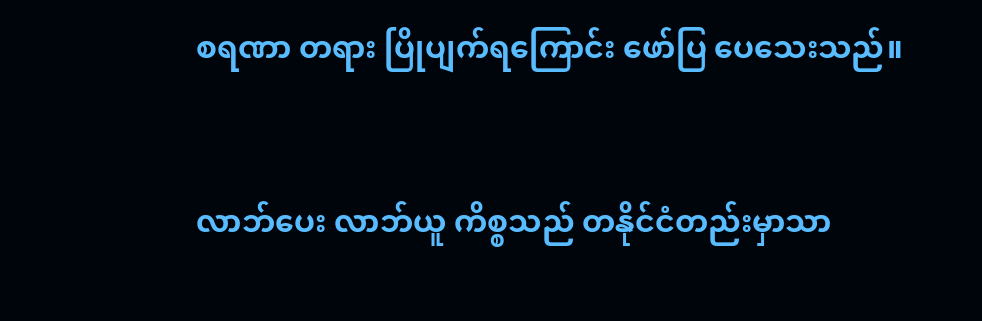စရဏာ တရား ပြိုပျက်ရကြောင်း ဖော်ပြ ပေသေးသည်။


လာဘ်ပေး လာဘ်ယူ ကိစ္စသည် တနိုင်ငံတည်းမှာသာ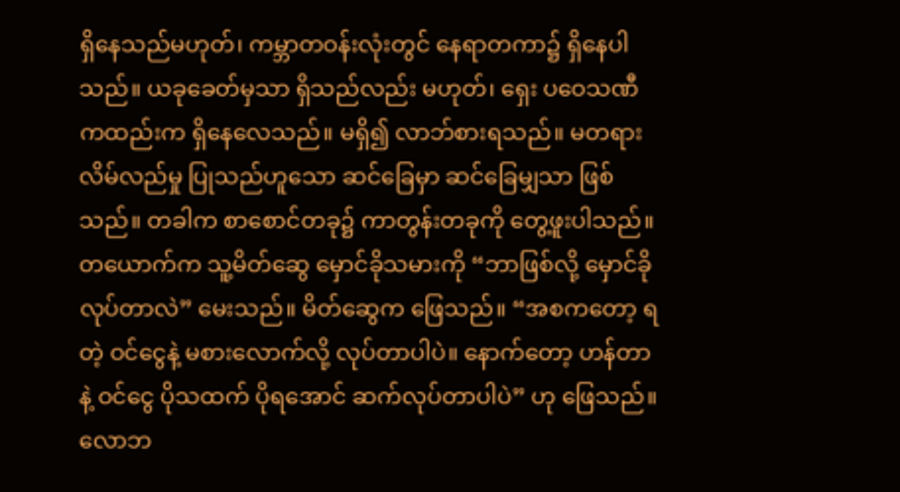ရှိနေသည်မဟုတ်၊ ကမ္ဘာတဝန်းလုံးတွင် နေရာတကာ၌ ရှိနေပါသည်။ ယခုခေတ်မှသာ ရှိသည်လည်း မဟုတ်၊ ရှေး ပဝေသဏီကထည်းက ရှိနေလေသည်။ မရှိ၍ လာဘ်စားရသည်။ မတရားလိမ်လည်မှု ပြုသည်ဟူသော ဆင်ခြေမှာ ဆင်ခြေမျှသာ ဖြစ်သည်။ တခါက စာစောင်တခု၌ ကာတွန်းတခုကို တွေ့ဖူးပါသည်။ တယောက်က သူ့မိတ်ဆွေ မှောင်ခိုသမားကို “ဘာဖြစ်လို့ မှောင်ခိုလုပ်တာလဲ” မေးသည်။ မိတ်ဆွေက ဖြေသည်။ “အစကတော့ ရတဲ့ ဝင်ငွေနဲ့ မစားလောက်လို့ လုပ်တာပါပဲ။ နောက်တော့ ဟန်တာနဲ့ ဝင်ငွေ ပိုသထက် ပိုရအောင် ဆက်လုပ်တာပါပဲ” ဟု ဖြေသည်။ လောဘ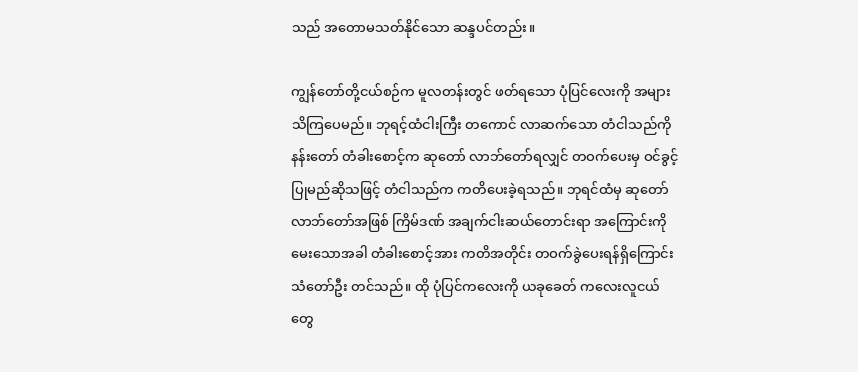သည် အတောမသတ်နိုင်သော ဆန္ဒပင်တည်း။

ကျွန်တော်တို့ငယ်စဉ်က မူလတန်းတွင် ဖတ်ရသော ပုံပြင်လေးကို အများသိကြပေမည်။ ဘုရင့်ထံငါးကြီး တကောင် လာဆက်သော တံငါသည်ကို နန်းတော် တံခါးစောင့်က ဆုတော် လာဘ်တော်ရလျှင် တဝက်ပေးမှ ဝင်ခွင့်ပြုမည်ဆိုသဖြင့် တံငါသည်က ကတိပေးခဲ့ရသည်။ ဘုရင်ထံမှ ဆုတော် လာဘ်တော်အဖြစ် ကြိမ်ဒဏ် အချက်ငါးဆယ်တောင်းရာ အကြောင်းကို မေးသောအခါ တံခါးစောင့်အား ကတိအတိုင်း တဝက်ခွဲပေးရန်ရှိကြောင်း သံတော်ဦး တင်သည်။ ထို ပုံပြင်ကလေးကို ယခုခေတ် ကလေးလူငယ်တွေ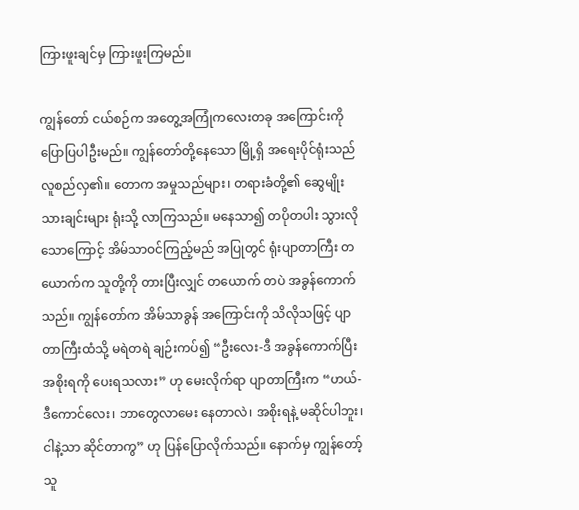ကြားဖူးချင်မှ ကြားဖူးကြမည်။

ကျွန်တော် ငယ်စဉ်က အတွေ့အကြုံကလေးတခု အကြောင်းကို ပြောပြပါဦးမည်။ ကျွန်တော်တို့နေသော မြို့ရှိ အရေးပိုင်ရုံးသည် လူစည်လှ၏။ တောက အမှုသည်များ၊ တရားခံတို့၏ ဆွေမျိုးသားချင်းများ ရုံးသို့ လာကြသည်။ မနေသာ၍ တပိုတပါး သွားလိုသောကြောင့် အိမ်သာဝင်ကြည့်မည် အပြုတွင် ရုံးပျာတာကြီး တယောက်က သူတို့ကို တားပြီးလျှင် တယောက် တပဲ အခွန်ကောက်သည်။ ကျွန်တော်က အိမ်သာခွန် အကြောင်းကို သိလိုသဖြင့် ပျာတာကြီးထံသို့ မရဲတရဲ ချဉ်းကပ်၍ “ဦးလေး-ဒီ အခွန်ကောက်ပြီး အစိုးရကို ပေးရသလား” ဟု မေးလိုက်ရာ ပျာတာကြီးက “ဟယ်-ဒီကောင်လေး၊ ဘာတွေလာမေး နေတာလဲ၊ အစိုးရနဲ့ မဆိုင်ပါဘူး၊ ငါနဲ့သာ ဆိုင်တာကွ” ဟု ပြန်ပြောလိုက်သည်။ နောက်မှ ကျွန်တော့်သူ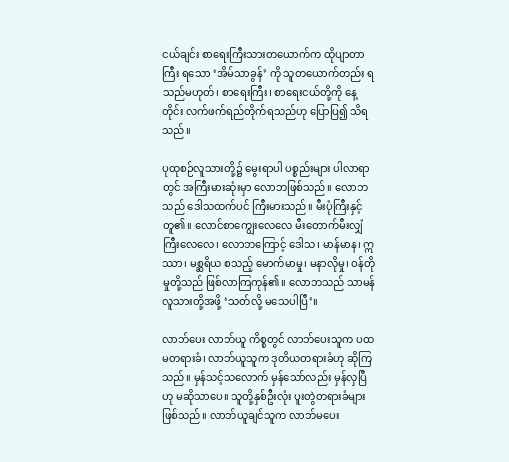ငယ်ချင်း စာရေးကြီးသားတယောက်က ထိုပျာတာကြီး ရသော ‘အိမ်သာခွန်’ ကို သူတယောက်တည်း ရသည်မဟုတ်၊ စာရေးကြီး၊ စာရေးငယ်တို့ကို နေ့တိုင်း လက်ဖက်ရည်တိုက်ရသည်ဟု ပြောပြ၍ သိရသည်။

ပုထုစဉ်လူသားတို့၌ မွေးရာပါ ပစ္စည်းများ ပါလာရာတွင် အကြီးမားဆုံးမှာ လောဘဖြစ်သည်။ လောဘသည် ဒေါသထက်ပင် ကြီးမားသည်။ မီးပုံကြီးနှင့်တူ၏။ လောင်စာကျွေးလေလေ မီးတောက်မီးလျှံ ကြီးလေလေ၊ လောဘကြောင့် ဒေါသ၊ မာန်မာန၊ ဣဿာ၊ မစ္ဆရိယ စသည့် မောက်မာမှု၊ မနာလိုမှု၊ ဝန်တိုမှုတို့သည် ဖြစ်လာကြကုန်၏။ လောဘသည် သာမန်လူသားတို့အဖို့ ‘သတ်လို့ မသေပါပြီ’။

လာဘ်ပေး လာဘ်ယူ ကိစ္စတွင် လာဘ်ပေးသူက ပထမတရားခံ၊ လာဘ်ယူသူက ဒုတိယတရားခံဟု ဆိုကြသည်။ မှန်သင့်သလောက် မှန်သော်လည်း မှန်လှပြီဟု မဆိုသာပေ။ သူတို့နှစ်ဦးလုံး ပူးတွဲတရားခံများဖြစ်သည်။ လာဘ်ယူချင်သူက လာဘ်မပေး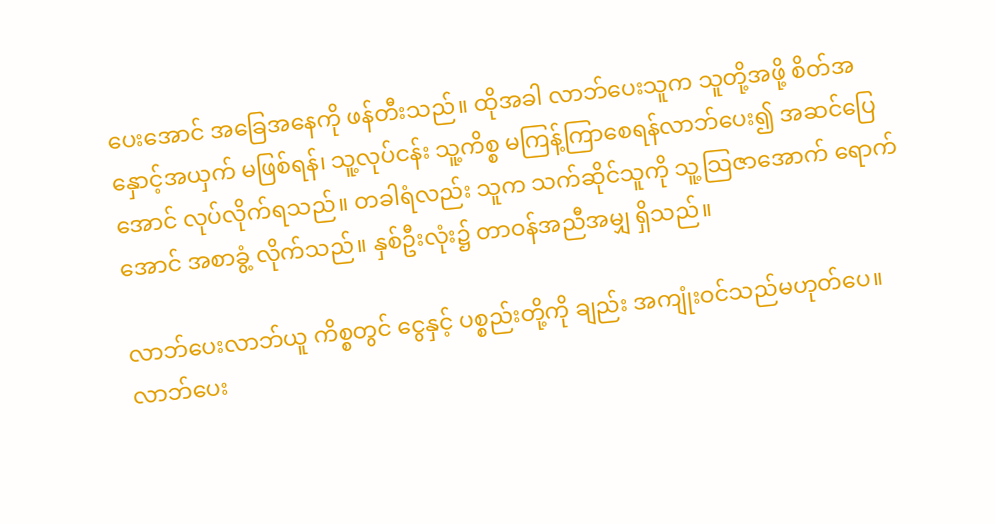ပေးအောင် အခြေအနေကို ဖန်တီးသည်။ ထိုအခါ လာဘ်ပေးသူက သူတို့အဖို့ စိတ်အနှောင့်အယှက် မဖြစ်ရန်၊ သူ့လုပ်ငန်း သူ့ကိစ္စ မကြန့်ကြာစေရန်လာဘ်ပေး၍ အဆင်ပြေအောင် လုပ်လိုက်ရသည်။ တခါရံလည်း သူက သက်ဆိုင်သူကို သူ့သြဇာအောက် ရောက်အောင် အစာခွံ့ လိုက်သည်။ နှစ်ဦးလုံး၌ တာဝန်အညီအမျှ ရှိသည်။

လာဘ်ပေးလာဘ်ယူ ကိစ္စတွင် ငွေနှင့် ပစ္စည်းတို့ကို ချည်း အကျုံးဝင်သည်မဟုတ်ပေ။ လာဘ်ပေး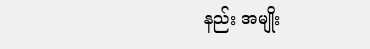နည်း အမျိုး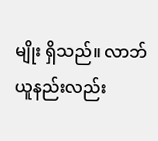မျိုး ရှိသည်။ လာဘ်ယူနည်းလည်း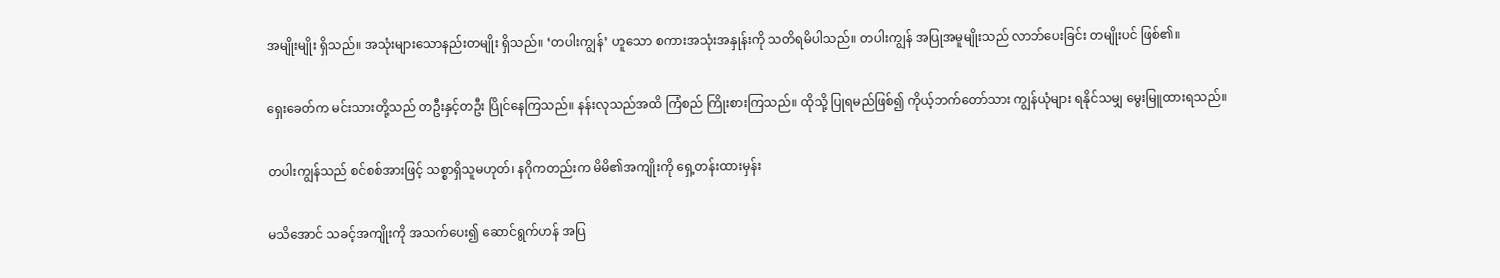အမျိုးမျိုး ရှိသည်။ အသုံးများသောနည်းတမျိုး ရှိသည်။ ‘တပါးကျွန်’ ဟူသော စကားအသုံးအနှုန်းကို သတိရမိပါသည်။ တပါးကျွန် အပြုအမူမျိုးသည် လာဘ်ပေးခြင်း တမျိုးပင် ဖြစ်၏။

ရှေးခေတ်က မင်းသားတို့သည် တဦးနှင့်တဦး ပြိုင်နေကြသည်။ နန်းလုသည်အထိ ကြံစည် ကြိုးစားကြသည်။ ထိုသို့ ပြုရမည်ဖြစ်၍ ကိုယ့်ဘက်တော်သား ကျွန်ယုံများ ရနိုင်သမျှ မွေးမြူထားရသည်။

တပါးကျွန်သည် စင်စစ်အားဖြင့် သစ္စာရှိသူမဟုတ်၊ နဂိုကတည်းက မိမိ၏အကျိုးကို ရှေ့တန်းထားမှန်း

မသိအောင် သခင့်အကျိုးကို အသက်ပေး၍ ဆောင်ရွက်ဟန် အပြ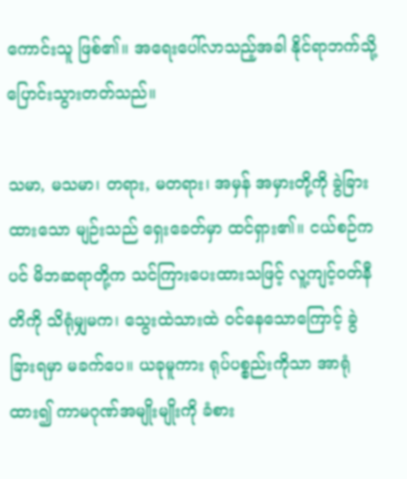ကောင်းသူ ဖြစ်၏။ အရေးပေါ်လာသည့်အခါ နိုင်ရာဘက်သို့ ပြောင်းသွားတတ်သည်။

သမာ, မသမာ၊ တရား, မတရား၊ အမှန် အမှားတို့ကို ခွဲခြားထားသော မျဉ်းသည် ရှေးခေတ်မှာ ထင်ရှား၏။ ငယ်စဉ်ကပင် မိဘဆရာတို့က သင်ကြားပေးထားသဖြင့် လူ့ကျင့်ဝတ်နီတိကို သိရုံမျှမက၊ သွေးထဲသားထဲ ဝင်နေသောကြောင့် ခွဲခြားရမှာ မခက်ပေ။ ယခုမူကား ရုပ်ပစ္စည်းကိုသာ အာရုံထား၍ ကာမဂုဏ်အမျိုးမျိုးကို ခံစား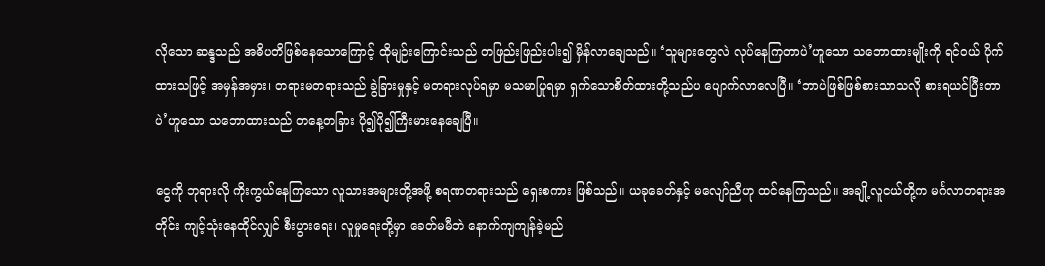လိုသော ဆန္ဒသည် အဓိပတိဖြစ်နေသောကြောင့် ထိုမျဉ်းကြောင်းသည် တဖြည်းဖြည်းပါး၍ မှိန်လာချေသည်။ ‘သူများတွေလဲ လုပ်နေကြတာပဲ’ဟူသော သဘောထားမျိုးကို ရင်ဝယ် ပိုက်ထားသဖြင့် အမှန်အမှား၊ တရားမတရားသည် ခွဲခြားမှုနှင့် မတရားလုပ်ရမှာ မသမာပြုရမှာ ရှက်သောစိတ်ထားတို့သည်ပ ပျောက်လာလေပြီ။ ‘ဘာပဲဖြစ်ဖြစ်စားသာသလို စားရယင်ပြီးတာပဲ’ဟူသော သဘောထားသည် တနေ့တခြား ပို၍ပို၍ကြီးမားနေချေပြီ။

ငွေကို ဘုရားလို ကိုးကွယ်နေကြသော လူသားအများတို့အဖို့ စရဏတရားသည် ရှေးစကား ဖြစ်သည်။ ယခုခေတ်နှင့် မလျော်ညီဟု ထင်နေကြသည်။ အချို့လူငယ်တို့က မင်္ဂလာတရားအတိုင်း ကျင့်သုံးနေထိုင်လျှင် စီးပွားရေး၊ လူမှုရေးတို့မှာ ခေတ်မမီဘဲ နောက်ကျကျန်ခဲ့မည်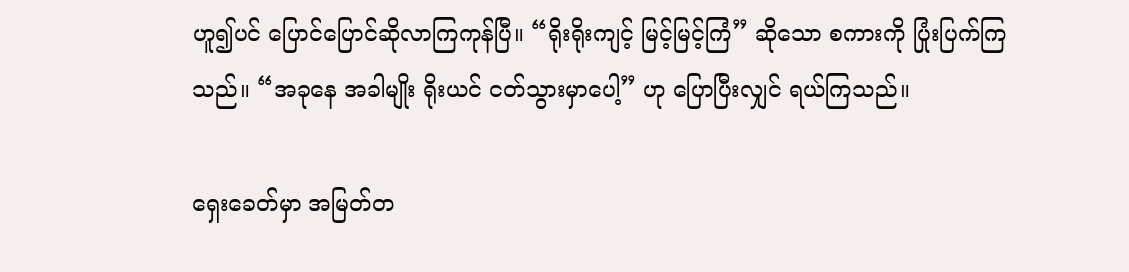ဟူ၍ပင် ပြောင်ပြောင်ဆိုလာကြကုန်ပြီ။ “ရိုးရိုးကျင့် မြင့်မြင့်ကြံ” ဆိုသော စကားကို ပြုံးပြက်ကြသည်။ “အခုနေ အခါမျိုး ရိုးယင် ငတ်သွားမှာပေါ့” ဟု ပြောပြီးလျှင် ရယ်ကြသည်။

ရှေးခေတ်မှာ အမြတ်တ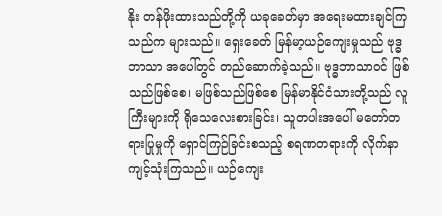နိုး တန်ဖိုးထားသည်တို့ကို ယခုခေတ်မှာ အရေးမထားချင်ကြသည်က များသည်။ ရှေးခေတ် မြန်မာ့ယဉ်ကျေးမှုသည် ဗုဒ္ဓဘာသာ အပေါ်တွင် တည်ဆောက်ခဲ့သည်။ ဗုဒ္ဓဘာသာဝင် ဖြစ်သည်ဖြစ်စေ၊ မဖြစ်သည်ဖြစ်စေ မြန်မာနိုင်ငံသားတို့သည် လူကြီးများကို ရိုသေလေးစားခြင်း၊ သူတပါးအပေါ် မတော်တရားပြုမှုကို ရှောင်ကြဉ်ခြင်းစသည့် စရဏတရားကို လိုက်နာကျင့်သုံးကြသည်။ ယဉ်ကျေး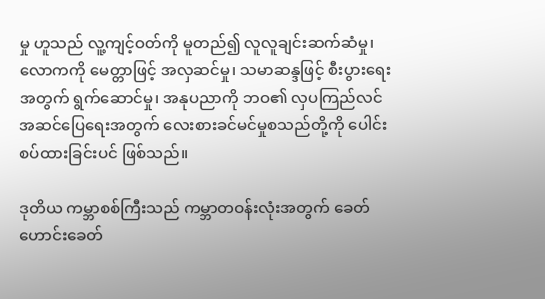မှု ဟူသည် လူ့ကျင့်ဝတ်ကို မူတည်၍ လူလူချင်းဆက်ဆံမှု၊ လောကကို မေတ္တာဖြင့် အလှဆင်မှု၊ သမာဆန္ဒဖြင့် စီးပွားရေးအတွက် ရွက်ဆောင်မှု၊ အနုပညာကို ဘဝ၏ လှပကြည်လင် အဆင်ပြေရေးအတွက် လေးစားခင်မင်မှုစသည်တို့ကို ပေါင်းစပ်ထားခြင်းပင် ဖြစ်သည်။

ဒုတိယ ကမ္ဘာစစ်ကြီးသည် ကမ္ဘာတဝန်းလုံးအတွက် ခေတ်ဟောင်းခေတ်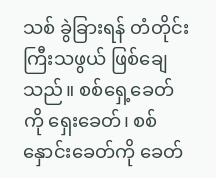သစ် ခွဲခြားရန် တံတိုင်းကြီးသဖွယ် ဖြစ်ချေသည်။ စစ်ရှေ့ခေတ်ကို ရှေးခေတ်၊ စစ်နှောင်းခေတ်ကို ခေတ်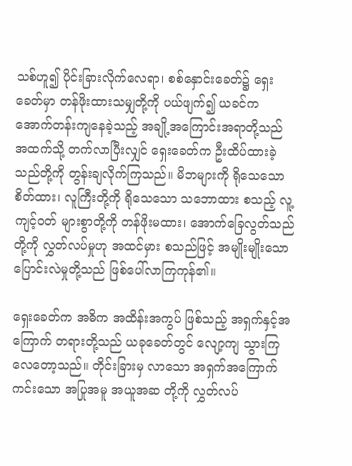သစ်ဟူ၍ ပိုင်းခြားလိုက်လေရာ၊ စစ်နှောင်းခေတ်၌ ရှေးခေတ်မှာ တန်ဖိုးထားသမျှတို့ကို ပယ်ဖျက်၍ ယခင်က အောက်တန်းကျနေခဲ့သည့် အချို့အကြောင်းအရာတို့သည် အထက်သို့ တက်လာပြီးလျှင် ရှေးခေတ်က ဦးထိပ်ထားခဲ့သည်တို့ကို တွန်းချလိုက်ကြသည်။ မိဘများကို ရိုသေသောစိတ်ထား၊ လူကြီးတို့ကို ရိုသေသော သဘောထား စသည့် လူ့ကျင့်ဝတ် များစွာတို့ကို တန်ဖိုးမထား၊ အောက်ခြေလွတ်သည်တို့ကို လွှတ်လပ်မှုဟု အထင်မှား စသည်ဖြင့် အမျိုးမျိုးသော ပြောင်းလဲမှုတို့သည် ဖြစ်ပေါ်လာကြကုန်၏။

ရှေးခေတ်က အဓိက အထိန်းအကွပ် ဖြစ်သည့် အရှက်နှင့်အကြောက် တရားတို့သည် ယခုခေတ်တွင် လျော့ကျ သွားကြလေတော့သည်။ တိုင်းခြားမှ လာသော အရှက်အကြောက်ကင်းသော အပြုအမူ အယူအဆ တို့ကို လွှတ်လပ်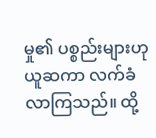မှု၏ ပစ္စည်းများဟု ယူဆကာ လက်ခံလာကြသည်။ ထို့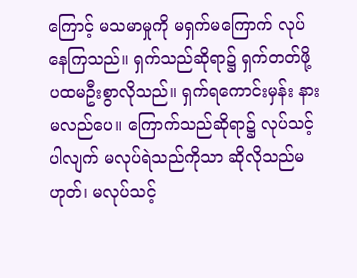ကြောင့် မသမာမှုကို မရှက်မကြောက် လုပ်နေကြသည်။ ရှက်သည်ဆိုရာ၌ ရှက်တတ်ဖို့ ပထမဦးစွာလိုသည်။ ရှက်ရကောင်းမှန်း နားမလည်ပေ။ ကြောက်သည်ဆိုရာ၌ လုပ်သင့်ပါလျက် မလုပ်ရဲသည်ကိုသာ ဆိုလိုသည်မဟုတ်၊ မလုပ်သင့်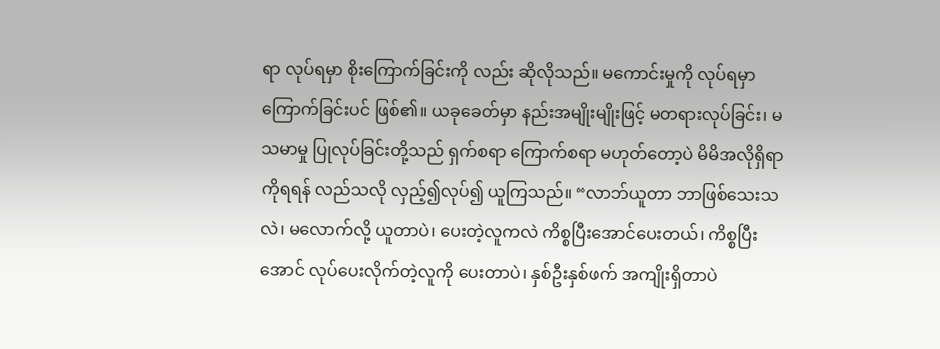ရာ လုပ်ရမှာ စိုးကြောက်ခြင်းကို လည်း ဆိုလိုသည်။ မကောင်းမှုကို လုပ်ရမှာ ကြောက်ခြင်းပင် ဖြစ်၏။ ယခုခေတ်မှာ နည်းအမျိုးမျိုးဖြင့် မတရားလုပ်ခြင်း၊ မသမာမှု ပြုလုပ်ခြင်းတို့သည် ရှက်စရာ ကြောက်စရာ မဟုတ်တော့ပဲ မိမိအလိုရှိရာကိုရရန် လည်သလို လှည့်၍လုပ်၍ ယူကြသည်။ “လာဘ်ယူတာ ဘာဖြစ်သေးသလဲ၊ မလောက်လို့ ယူတာပဲ၊ ပေးတဲ့လူကလဲ ကိစ္စပြီးအောင်ပေးတယ်၊ ကိစ္စပြီးအောင် လုပ်ပေးလိုက်တဲ့လူကို ပေးတာပဲ၊ နှစ်ဦးနှစ်ဖက် အကျိုးရှိတာပဲ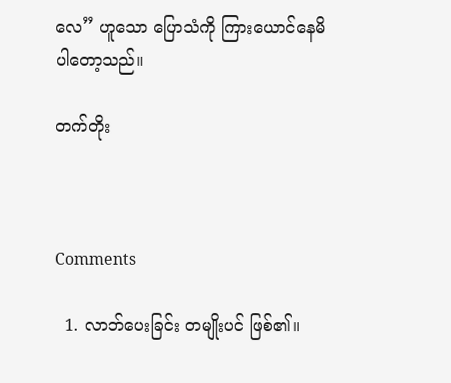လေ” ဟူသော ပြောသံကို ကြားယောင်နေမိ ပါတော့သည်။

တက်တိုး



Comments

  1. လာဘ်ပေးခြင်း တမျိုးပင် ဖြစ်၏။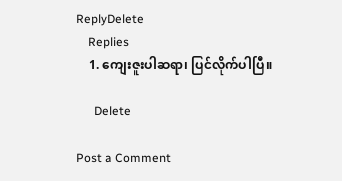ReplyDelete
    Replies
    1. ကျေးဇူးပါဆရာ၊ ပြင်လိုက်ပါပြီ။

      Delete

Post a Comment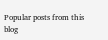Popular posts from this blog